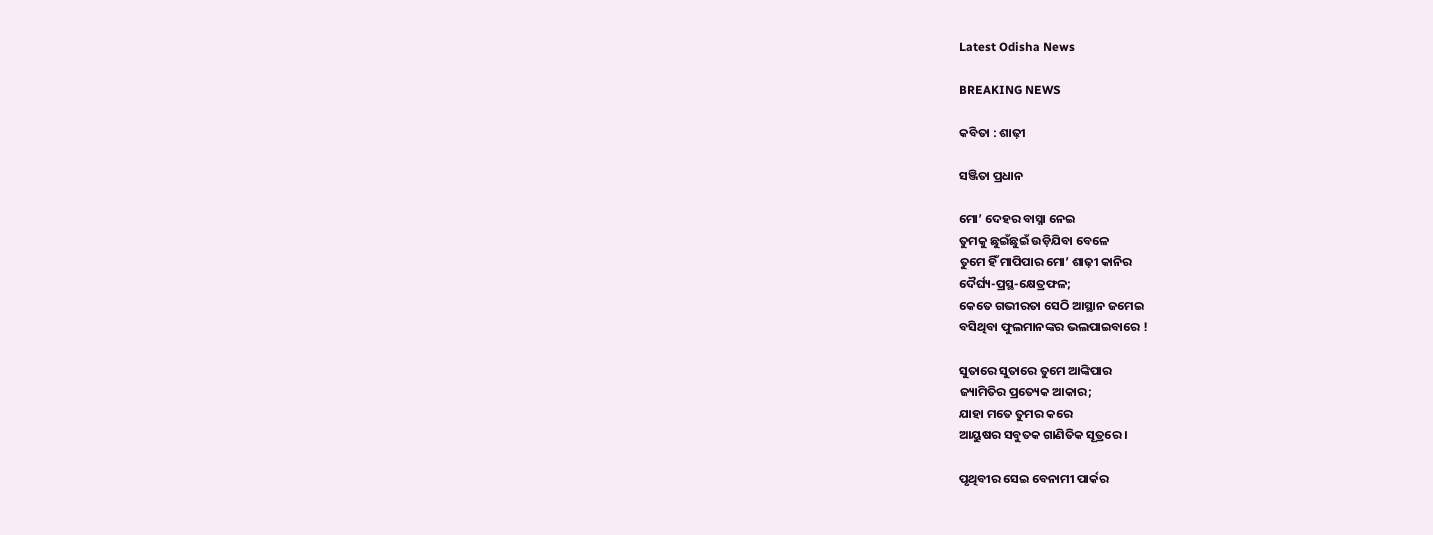Latest Odisha News

BREAKING NEWS

କବିତା : ଶାଢ଼ୀ

ସଞ୍ଜିତା ପ୍ରଧାନ

ମୋ’ ଦେହର ବାସ୍ନା ନେଇ
ତୁମକୁ ଛୁଇଁଛୁଇଁ ଉଡ଼ିଯିବା ବେଳେ
ତୁମେ ହିଁ ମାପିପାର ମୋ’ ଶାଢ଼ୀ କାନିର
ଦୈର୍ଘ୍ୟ-ପ୍ରସ୍ଥ-କ୍ଷେତ୍ରଫଳ;
କେତେ ଗଭୀରତା ସେଠି ଆସ୍ଥାନ ଜମେଇ
ବସିଥିବା ଫୁଲମାନଙ୍କର ଭଲପାଇବାରେ !

ସୁତାରେ ସୁତାରେ ତୁମେ ଆଙ୍କିପାର
ଜ୍ୟାମିତିର ପ୍ରତ୍ୟେକ ଆକାର;
ଯାହା ମତେ ତୁମର କରେ
ଆୟୁଷର ସବୁତକ ଗାଣିତିକ ସୂତ୍ରରେ ।

ପୃଥିବୀର ସେଇ ବେନାମୀ ପାର୍କର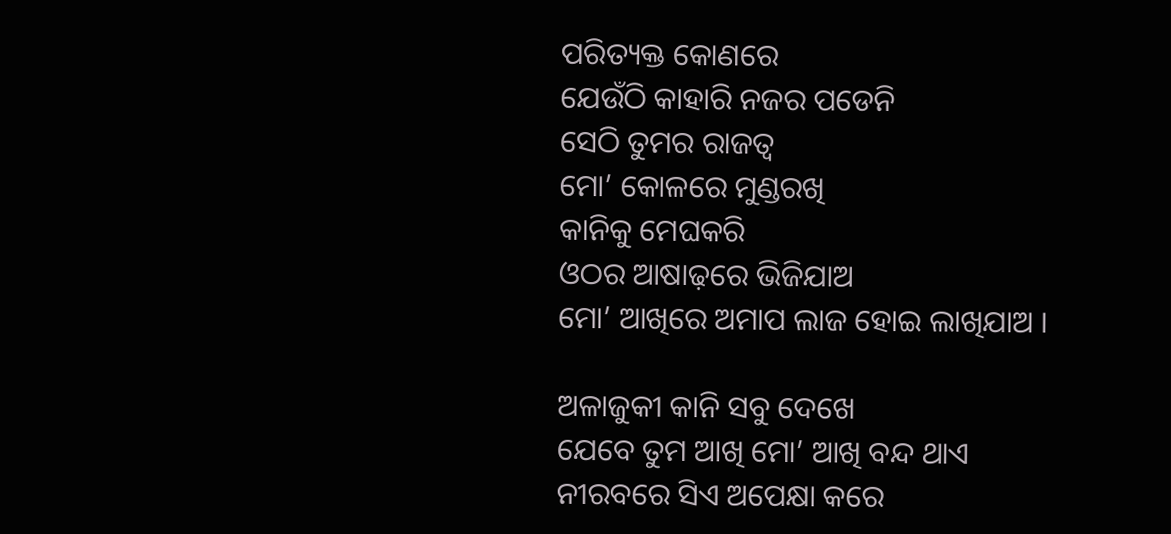ପରିତ୍ୟକ୍ତ କୋଣରେ
ଯେଉଁଠି କାହାରି ନଜର ପଡେନି
ସେଠି ତୁମର ରାଜତ୍ୱ
ମୋ’ କୋଳରେ ମୁଣ୍ଡରଖି
କାନିକୁ ମେଘକରି
ଓଠର ଆଷାଢ଼ରେ ଭିଜିଯାଅ
ମୋ’ ଆଖିରେ ଅମାପ ଲାଜ ହୋଇ ଲାଖିଯାଅ ।

ଅଳାଜୁକୀ କାନି ସବୁ ଦେଖେ
ଯେବେ ତୁମ ଆଖି ମୋ’ ଆଖି ବନ୍ଦ ଥାଏ
ନୀରବରେ ସିଏ ଅପେକ୍ଷା କରେ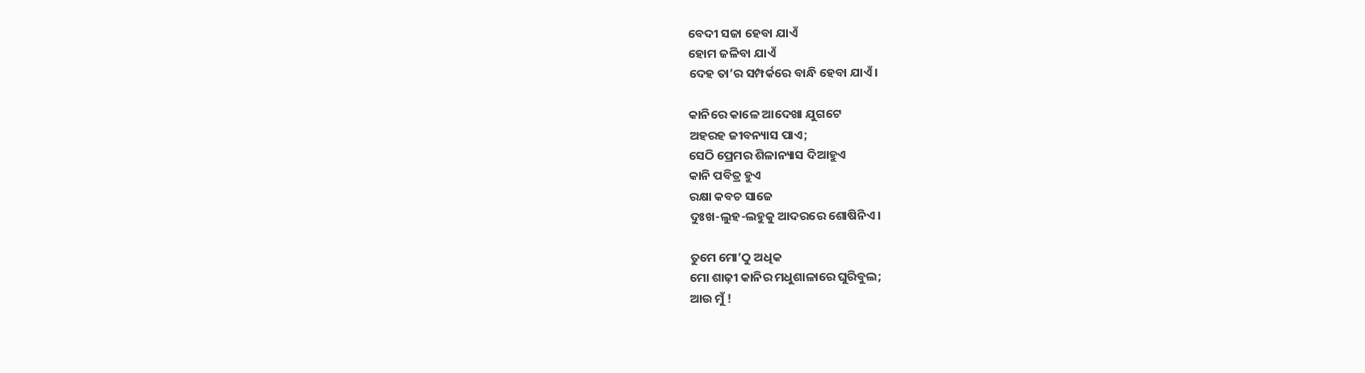ବେଦୀ ସଜା ହେବା ଯାଏଁ
ହୋମ ଜଳିବା ଯାଏଁ
ଦେହ ତା’ର ସମ୍ପର୍କରେ ବାନ୍ଧି ହେବା ଯାଏଁ ।

କାନିରେ କାଳେ ଆଦେଖା ଯୁଗଟେ
ଅହରହ ଜୀବନ୍ୟାସ ପାଏ;
ସେଠି ପ୍ରେମର ଶିଳାନ୍ୟାସ ଦିଆହୁଏ
କାନି ପବିତ୍ର ହୁଏ
ରକ୍ଷା କବଚ ସାଜେ
ଦୁଃଖ-ଲୁହ-ଲହୁକୁ ଆଦରରେ ଶୋଷିନିଏ ।

ତୁମେ ମୋ’ଠୁ ଅଧିକ
ମୋ ଶାଢ଼ୀ କାନିର ମଧୁଶାଳାରେ ଘୁରିବୁଲ;
ଆଉ ମୁଁ !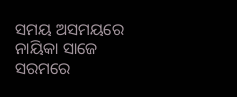ସମୟ ଅସମୟରେ ନାୟିକା ସାଜେ
ସରମରେ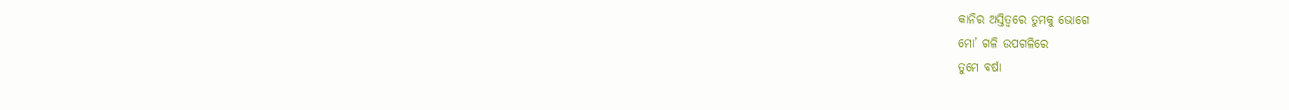କାନିର ଅସ୍ତିତ୍ୱରେ ତୁମକୁ ଭୋଗେ
ମୋ’ ଗଳି ଉପଗଳିରେ
ତୁମେ ବର୍ଷା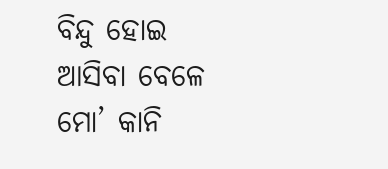ବିନ୍ଦୁ ହୋଇ ଆସିବା ବେଳେ
ମୋ’ କାନି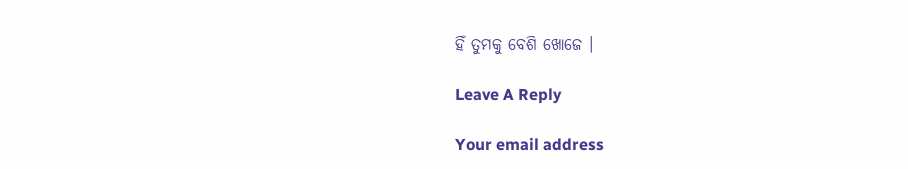ହିଁ ତୁମକୁ ବେଶି ଖୋଜେ ।

Leave A Reply

Your email address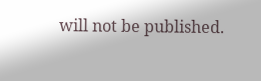will not be published.